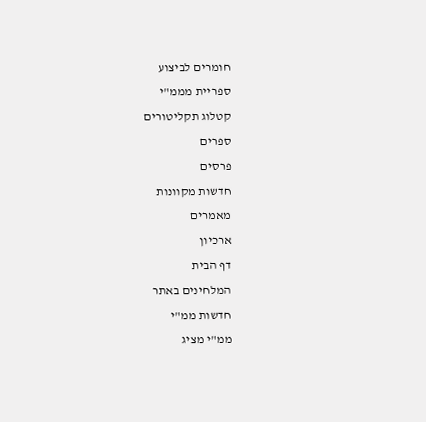חומרים לביצוע
ספריית מממ"י
קטלוג תקליטורים
ספרים
פרסים
חדשות מקוונות
מאמרים
ארכיון
דף הבית
המלחינים באתר
חדשות ממ"י
ממ"י מציג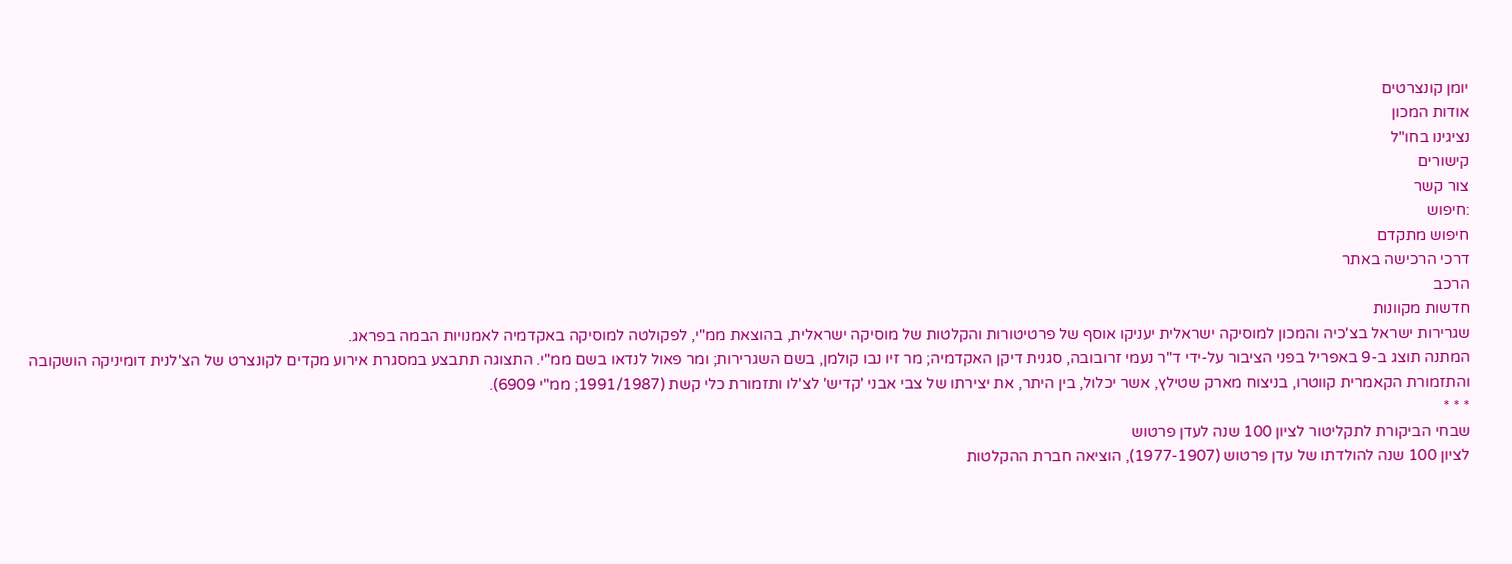יומן קונצרטים
אודות המכון
נציגינו בחו"ל
קישורים
צור קשר
:חיפוש
חיפוש מתקדם
דרכי הרכישה באתר
הרכב
חדשות מקוונות
שגרירות ישראל בצ'כיה והמכון למוסיקה ישראלית יעניקו אוסף של פרטיטורות והקלטות של מוסיקה ישראלית, בהוצאת ממ"י, לפקולטה למוסיקה באקדמיה לאמנויות הבמה בפראג.
המתנה תוצג ב-9 באפריל בפני הציבור על-ידי ד"ר נעמי זרובובה, סגנית דיקן האקדמיה; מר זיו נבו קולמן, בשם השגרירות; ומר פאול לנדאו בשם ממ"י. התצוגה תתבצע במסגרת אירוע מקדים לקונצרט של הצ'לנית דומיניקה הושקובה והתזמורת הקאמרית קווטרו, בניצוח מארק שטילץ, אשר יכלול, בין היתר, את יצירתו של צבי אבני 'קדיש' לצ'לו ותזמורת כלי קשת (1991/1987; ממ"י 6909).
* * *
שבחי הביקורת לתקליטור לציון 100 שנה לעדן פרטוש
לציון 100 שנה להולדתו של עדן פרטוש (1977-1907), הוציאה חברת ההקלטות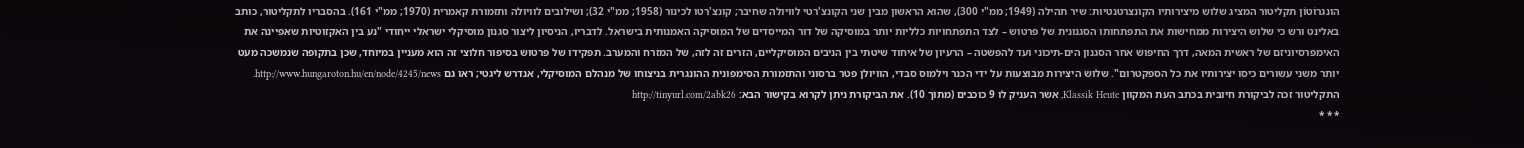הונגרוֹטוֹן תקליטור המציג שלוש מיצירותיו הקונצרטנטיות: שיר תהילה (1949; ממ"י 300), שהוא הראשון מבין שני הקונצ'רטי לוויולה שחיבר; קונצ'רטו לכינור (1958; ממ"י 32); ושילובים לוויולה ותזמורת קאמרית (1970; ממ"י 161). בהסבריו לתקליטור, כותב באלינט ורש כי שלוש היצירות ממחישות את התפתחותו הסגנונית של פרטוש – לצד התפתחויות כלליות יותר במוסיקה של דור המייסדים של המוסיקה האמנותית בישראל. לדבריו, הניסיון ליצור סגנון מוסיקלי ישראלי ייחודי "נע בין האקזוטיות שאפיינה את האימפרסיוניזם של ראשית המאה, דרך החיפוש אחר הסגנון הים-תיכוני ועד להפשטה – הרעיון של איחוד שיטתי בין הניבים המוסיקליים, הזרים זה לזה, של המזרח והמערב. תפקידו של פרטוש בסיפור חלוצי זה הוא מעניין במיוחד, שכן בתקופה שנמשכה מעט יותר משני עשורים כיסו יצירותיו את כל הספקטרום". שלוש היצירות מבוצעות על ידי הכנר וילמוס סבדי, הוויולן פטר ברסוני והתזמורת הסימפונית ההונגרית בניצוחו של מנהלם המוסיקלי, אנדרש ליגטי; ראו גם http://www.hungaroton.hu/en/node/4245/news. התקליטור זכה לביקורת חיובית בכתב העת המקוון Klassik Heute, אשר העניק לו 9 כוכבים (מתוך 10). את הביקורת ניתן לקרוא בקישור הבא: http://tinyurl.com/2abk26
* * *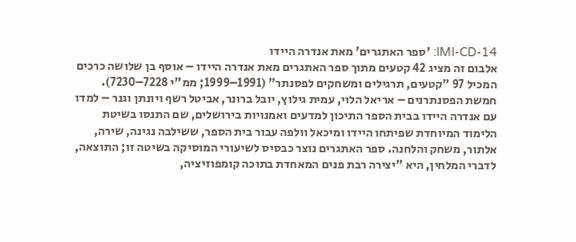IMI-CD-14: 'ספר האתגרים' מאת אנדרה היידו
אלבום זה מציג 42 קטעים מתוך ספר האתגרים מאת אנדרה היידו – אוסף בן שלושה כרכים המכיל 97 "קטעים, תרגילים ומשחקים לפסנתר" (1991–1999; ממ"י 7228–7230). חמשת הפסנתרנים – אריאל הלוי, עמית גילוץ, יובל ברונר, אביטל רשף ויונתן וגנר – למדו עם אנדרה היידו בבית הספר התיכון למדעים ואמנויות בירושלים, שם התנסו בשיטת הלימוד המיוחדת שפיתחו היידו ומיכאל וולפה עבור בית הספר, ששילבה נגינה, שירה, אלתור, משחק והלחנה. ספר האתגרים נוצר כבסיס לשיעורי המוסיקה בשיטה זו; התוצאה, לדברי המלחין, היא "יצירה רבת פנים המאחדת בתוכה קומפוזיציה,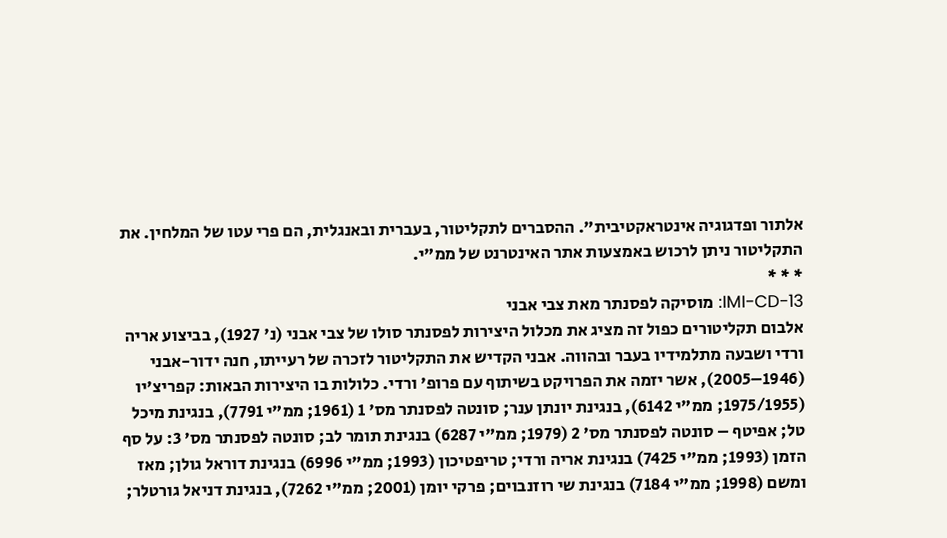אלתור ופדגוגיה אינטראקטיבית". ההסברים לתקליטור, בעברית ובאנגלית, הם פרי עטו של המלחין. את התקליטור ניתן לרכוש באמצעות אתר האינטרנט של ממ"י.
* * *
IMI-CD-13: מוסיקה לפסנתר מאת צבי אבני
אלבום תקליטורים כפול זה מציג את מכלול היצירות לפסנתר סולו של צבי אבני (נ' 1927), בביצוע אריה ורדי ושבעה מתלמידיו בעבר ובהווה. אבני הקדיש את התקליטור לזכרה של רעייתו, חנה ידור-אבני (1946–2005), אשר יזמה את הפרויקט בשיתוף עם פרופ' ורדי. כלולות בו היצירות הבאות: קפריצ'יו (1975/1955; ממ"י 6142), בנגינת יונתן ענר; סונטה לפסנתר מס' 1 (1961; ממ"י 7791), בנגינת מיכל טל; אפיטף – סונטה לפסנתר מס' 2 (1979; ממ"י 6287) בנגינת תומר לב; סונטה לפסנתר מס' 3: על סף הזמן (1993; ממ"י 7425) בנגינת אריה ורדי; טריפטיכון (1993; ממ"י 6996) בנגינת דוראל גולן; מאז ומשם (1998; ממ"י 7184) בנגינת שי רוזנבוים; פרקי יומן (2001; ממ"י 7262), בנגינת דניאל גורטלר;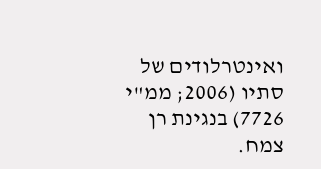ואינטרלודים של סתיו (2006; ממ"י 7726) בנגינת רן צמח.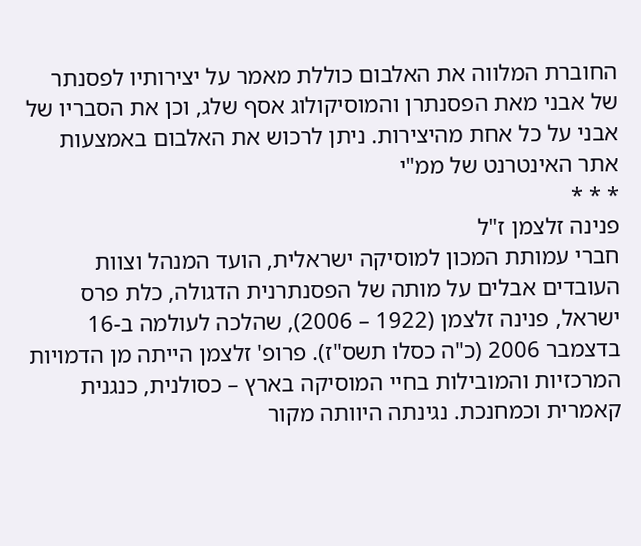החוברת המלווה את האלבום כוללת מאמר על יצירותיו לפסנתר של אבני מאת הפסנתרן והמוסיקולוג אסף שלג, וכן את הסבריו של אבני על כל אחת מהיצירות. ניתן לרכוש את האלבום באמצעות אתר האינטרנט של ממ"י
* * *
פנינה זלצמן ז"ל
חברי עמותת המכון למוסיקה ישראלית, הועד המנהל וצוות העובדים אבלים על מותה של הפסנתרנית הדגולה, כלת פרס ישראל, פנינה זלצמן (1922 – 2006), שהלכה לעולמה ב-16 בדצמבר 2006 (כ"ה כסלו תשס"ז). פרופ' זלצמן הייתה מן הדמויות המרכזיות והמובילות בחיי המוסיקה בארץ – כסולנית, כנגנית קאמרית וכמחנכת. נגינתה היוותה מקור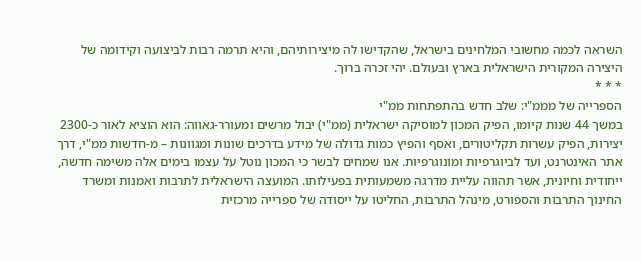השראה לכמה מחשובי המלחינים בישראל, שהקדישו לה מיצירותיהם, והיא תרמה רבות לביצועה וקידומה של היצירה המקורית הישראלית בארץ ובעולם. יהי זכרה ברוך.
* * *
הספרייה של מממ"י: שלב חדש בהתפתחות ממ"י
במשך 44 שנות קיומו, הפיק המכון למוסיקה ישראלית (ממ"י) יבול מרשים ומעורר-גאווה: הוא הוציא לאור כ-2300 יצירות, הפיק עשרות תקליטורים, ואסף והפיץ כמות גדולה של מידע בדרכים שונות ומגוונות – מ-חדשות ממ"י, דרך אתר האינטרנט, ועד לביוגרפיות ומונוגרפיות. אנו שמחים לבשר כי המכון נוטל על עצמו בימים אלה משימה חדשה, ייחודית וחיונית, אשר תהווה עליית מדרגה משמעותית בפעילותו. המועצה הישראלית לתרבות ואמנות ומשרד החינוך התרבות והספורט, מינהל התרבות, החליטו על ייסודה של ספרייה מרכזית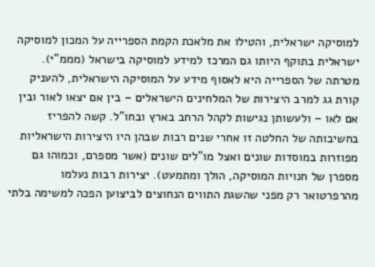למוסיקה ישראלית, והטילו את מלאכת הקמת הספרייה על המכון למוסיקה ישראלית בתוקף היותו גם המרכז למידע למוסיקה בישראל (מממ"י). מטרתה של הספרייה היא לאסוף מידע על המוסיקה הישראלית, להעניק קורת גג למרב היצירות של המלחינים הישראלים – בין אם יצאו לאור ובין אם לאו – ולעשותן נגישות לקהל הרחב בארץ ובחו"ל. קשה להפריז בחשיבותה של החלטה זו אחרי שנים רבות שבהן היו היצירות הישראליות מפוזרות במוסדות שונים ואצל מו"לים שונים (אשר מספרם, וכמוהו גם מספרן של חנויות המוסיקה, הולך ומתמעט). יצירות רבות נעלמו מהרפרטואר רק מפני שהשגת התווים הנחוצים לביצוען הפכה למשימה בלתי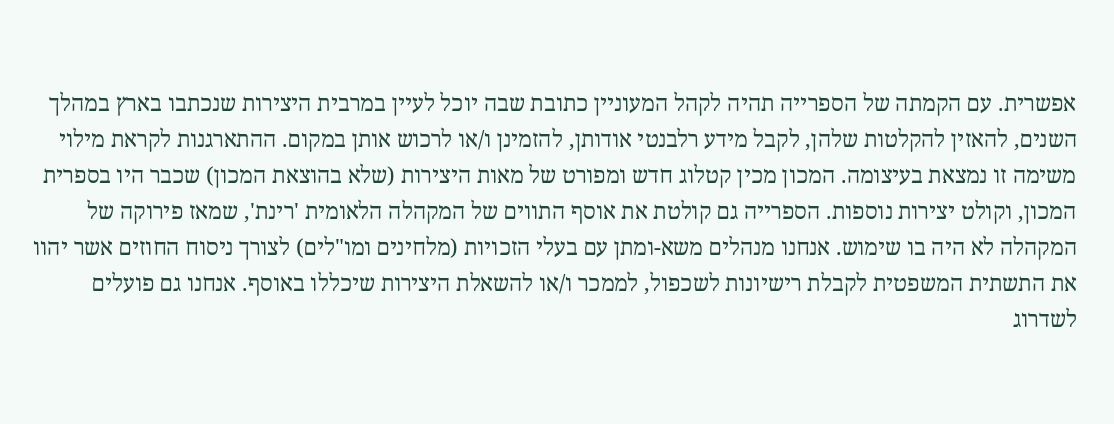אפשרית. עם הקמתה של הספרייה תהיה לקהל המעוניין כתובת שבה יוכל לעיין במרבית היצירות שנכתבו בארץ במהלך השנים, להאזין להקלטות שלהן, לקבל מידע רלבנטי אודותן, להזמינן ו/או לרכוש אותן במקום. ההתארגנות לקראת מילוי משימה זו נמצאת בעיצומה. המכון מכין קטלוג חדש ומפורט של מאות היצירות (שלא בהוצאת המכון) שכבר היו בספרית המכון, וקולט יצירות נוספות. הספרייה גם קולטת את אוסף התווים של המקהלה הלאומית 'רינת', שמאז פירוקה של המקהלה לא היה בו שימוש. אנחנו מנהלים משא-ומתן עם בעלי הזכויות (מלחינים ומו"לים) לצורך ניסוח החוזים אשר יהוו את התשתית המשפטית לקבלת רישיונות לשכפול, לממכר ו/או להשאלת היצירות שיכללו באוסף. אנחנו גם פועלים לשדרוג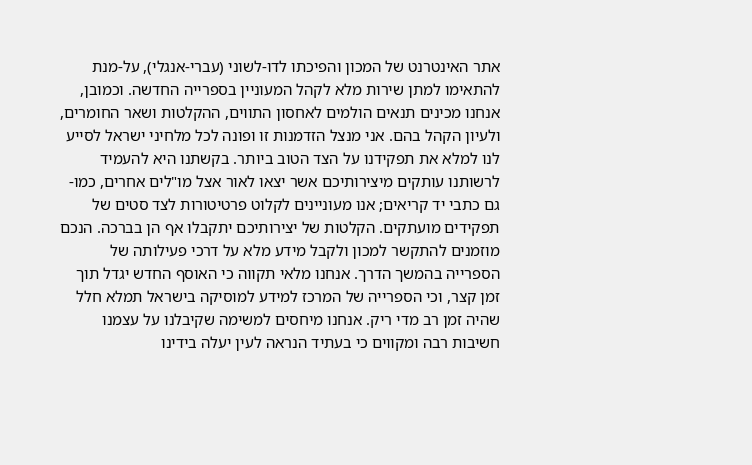אתר האינטרנט של המכון והפיכתו לדו-לשוני (עברי-אנגלי), על-מנת להתאימו למתן שירות מלא לקהל המעוניין בספרייה החדשה. וכמובן, אנחנו מכינים תנאים הולמים לאחסון התווים, ההקלטות ושאר החומרים, ולעיון הקהל בהם. אני מנצל הזדמנות זו ופונה לכל מלחיני ישראל לסייע לנו למלא את תפקידנו על הצד הטוב ביותר. בקשתנו היא להעמיד לרשותנו עותקים מיצירותיכם אשר יצאו לאור אצל מו"לים אחרים, כמו-גם כתבי יד קריאים; אנו מעוניינים לקלוט פרטיטורות לצד סטים של תפקידים מועתקים. הקלטות של יצירותיכם יתקבלו אף הן בברכה. הנכם מוזמנים להתקשר למכון ולקבל מידע מלא על דרכי פעילותה של הספרייה בהמשך הדרך. אנחנו מלאי תקווה כי האוסף החדש יגדל תוך זמן קצר, וכי הספרייה של המרכז למידע למוסיקה בישראל תמלא חלל שהיה זמן רב מדי ריק. אנחנו מיחסים למשימה שקיבלנו על עצמנו חשיבות רבה ומקווים כי בעתיד הנראה לעין יעלה בידינו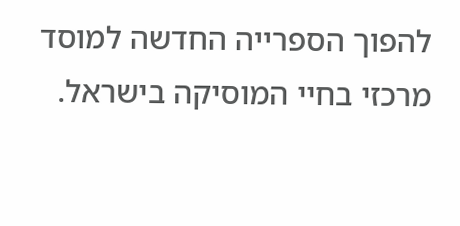להפוך הספרייה החדשה למוסד מרכזי בחיי המוסיקה בישראל.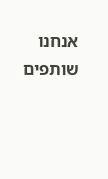אנחנו שותפים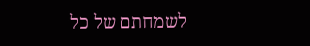לשמחתם של כל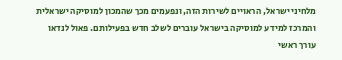מלחיני ישראל, הראויים לשירות הזה, ונפעמים מכך שהמכון למוסיקה ישראלית והמרכז למידע למוסיקה בישראל עוברים לשלב חדש בפעילותם. פאול לנדאו עורך ראשי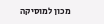מכון למוסיקה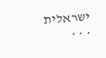ישראלית
* * *